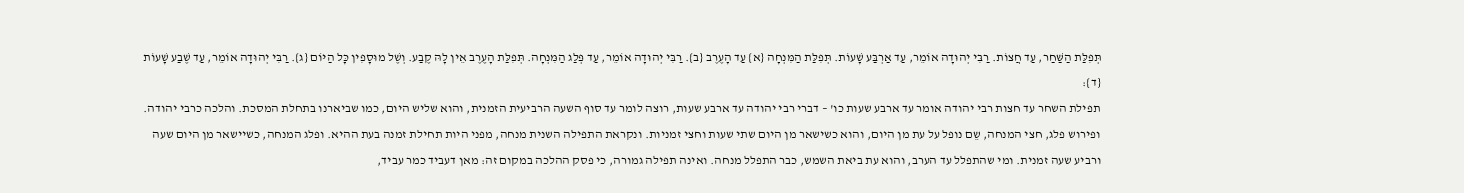תְּפִלַּת הַשַּׁחַר, עַד חֲצוֹת. רַבִּי יְהוּדָה אוֹמֵר, עַד אַרְבַּע שָׁעוֹת. תְּפִלַּת הַמִּנְחָה {א} עַד הָעֶרֶב {ב}. רַבִּי יְהוּדָה אוֹמֵר, עַד פְּלַג הַמִּנְחָה. תְּפִלַּת הָעֶרֶב אֵין לָהּ קֶבַע. וְשֶׁל מוּסָפִין כָּל הַיּוֹם {ג}. רַבִּי יְהוּדָה אוֹמֵר, עַד שֶׁבַע שָׁעוֹת {ד}:
תפילת השחר עד חצות רבי יהודה אומר עד ארבע שעות כו' – דברי רבי יהודה עד ארבע שעות, רוצה לומר עד סוף השעה הרביעית הזמנית, והוא שליש היום, כמו שביארנו בתחלת המסכת. והלכה כרבי יהודה.
ופירוש פלג, חצי המנחה, שֵם נופל על עת מן היום, והוא כשישאר מן היום שתי שעות וחצי זמניות. ונקראת התפילה השנית מנחה, מפני היות תחילת זמנה בעת ההיא. ופלג המנחה, כשיישאר מן היום שעה ורביע שעה זמנית. ומי שהתפלל עד הערב, והוא עת ביאת השמש, כבר התפלל מנחה. ואינה תפילה גמורה, כי פסק ההלכה במקום זה: מאן דעביד כמר עביד,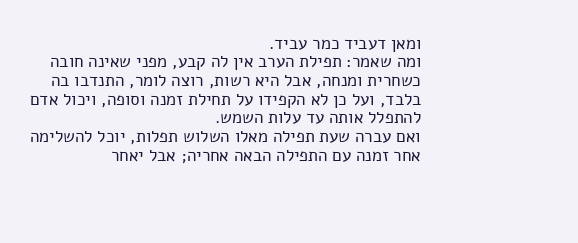ומאן דעביד כמר עביד.
ומה שאמר: תפילת הערב אין לה קבע, מפני שאינה חובה כשחרית ומנחה, אבל היא רשות, רוצה לומר, התנדבו בה בלבד, ועל כן לא הקפידו על תחילת זמנה וסופה, ויכול אדם להתפלל אותה עד עלות השמש.
ואם עברה שעת תפילה מאלו השלוש תפלות, יוכל להשלימה אחר זמנה עם התפילה הבאה אחריה; אבל יאחר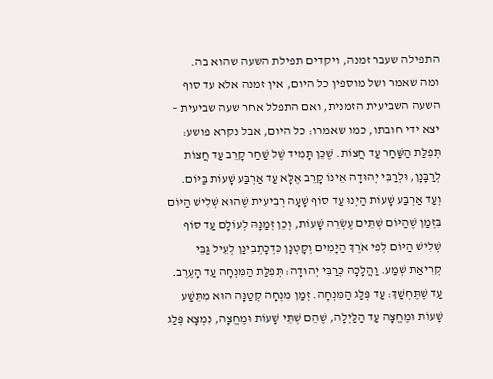התפילה שעבר זמנה, ויקדים תפילת השעה שהוא בה.
ומה שאמר ושל מוספין כל היום, אין זמנה אלא עד סוף השעה השביעית הזמנית, ואם התפלל אחר שעה שביעית – יצא ידי חובתו, כמו שאמרו: כל היום, אבל נקרא פושע:
תְּפִלַּת הַשַּׁחַר עַד חֲצוֹת. שֶׁכֵּן תָּמִיד שֶׁל שַׁחַר קָרֵב עַד חֲצוֹת לְרַבָּנָן, וּלְרַבִּי יְהוּדָה אֵינוֹ קָרֵב אֶלָּא עַד אַרְבַּע שָׁעוֹת בַּיּוֹם. וְעַד אַרְבַּע שָׁעוֹת הַיְנוּ עַד סוֹף שָׁעָה רְבִיעִית שֶׁהוּא שְׁלִישׁ הַיּוֹם בִּזְמַן שֶׁהַיּוֹם שְׁתֵּים עֶשְׂרֵה שָׁעוֹת, וְכֵן זְמַנָּהּ לְעוֹלָם עַד סוֹף שְׁלִישׁ הַיּוֹם לְפִי אֹרֶךְ הַיָּמִים וְקָטְנָן כִּדְכָתְבִינַן לְעֵיל גַּבֵּי קְרִיאַת שְׁמַע. וַהֲלָכָה כְּרַבִּי יְהוּדָה: תְּפִלַּת הַמִּנְחָה עַד הָעֶרֶב. עַד שֶׁתֶּחְשַׁךְ: עַד פְּלַג הַמִּנְחָה. זְמַן מִנְחָה קְטַנָּה הוּא מִתֵּשַׁע שָׁעוֹת וּמֶחֱצָה עַד הַלַּיְלָה, שֶׁהֵם שְׁתֵּי שָׁעוֹת וּמֶחֱצָה, נִמְצָא פְּלַג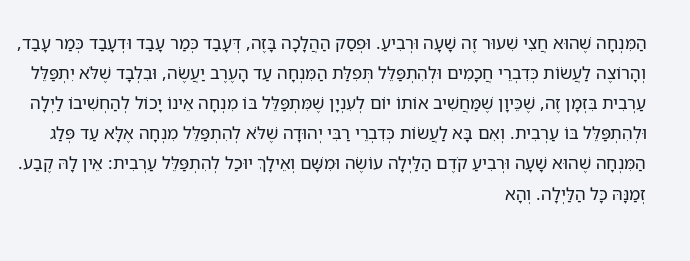הַמִּנְחָה שֶׁהוּא חֲצִי שִׁעוּר זֶה שָׁעָה וּרְבִיעַ. וּפְסַק הַהֲלָכָה בָּזֶה, דְּעָבַד כְּמַר עָבַד וּדְעָבַד כְּמַר עָבַד, וְהָרוֹצֶה לַעֲשׂוֹת כְּדִבְרֵי חֲכָמִים וּלְהִתְפַּלֵּל תְּפִלַּת הַמִּנְחָה עַד הָעֶרֶב יַעֲשֶׂה, וּבִלְבָד שֶׁלֹּא יִתְפַּלֵּל עַרְבִית בִּזְמָן זֶה, שֶׁכֵּיוָן שֶׁמַּחֲשִׁיב אוֹתוֹ יוֹם לְעִנְיָן שֶׁמִּתְפַּלֵּל בּוֹ מִנְחָה אֵינוֹ יָכוֹל לְהַחְשִׁיבוֹ לַיְלָה וּלְהִתְפַּלֵּל בּוֹ עַרְבִית. וְאִם בָּא לַעֲשׂוֹת כְּדִבְרֵי רַבִּי יְהוּדָה שֶׁלֹּא לְהִתְפַּלֵּל מִנְחָה אֶלָּא עַד פְּלַג הַמִּנְחָה שֶׁהוּא שָׁעָה וּרְבִיעַ קֹדֶם הַלַּיְלָה עוֹשֶׂה וּמִשָּׁם וְאֵילָךְ יוּכַל לְהִתְפַּלֵּל עַרְבִית: אֵין לָהּ קֶבַע. זְמַנָּהּ כָּל הַלַּיְלָה. וְהָא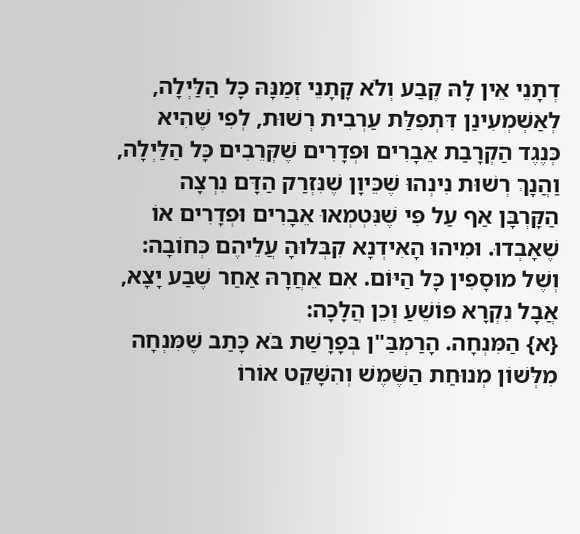דְתָנֵי אֵין לָהּ קֶבַע וְלֹא קָתָנֵי זְמַנָּהּ כָּל הַלַּיְלָה, לְאַשְׁמְעִינַן דִּתְפִלַּת עַרְבִית רְשׁוּת, לְפִי שֶׁהִיא כְּנֶגֶד הַקְרָבַת אֵבָרִים וּפְדָרִים שֶׁקְּרֵבִים כָּל הַלַּיְלָה, וַהֲנָךְ רְשׁוּת נִינְהוּ שֶׁכֵּיוָן שֶׁנִּזְרַק הַדָּם נִרְצָה הַקָּרְבָּן אַף עַל פִּי שֶׁנִּטְמְאוּ אֵבָרִים וּפְדָרִים אוֹ שֶׁאָבְדוּ. וּמִיהוּ הָאִידְנָא קִבְּלוּהָ עֲלֵיהֶם כְּחוֹבָה: וְשֶׁל מוּסָפִין כָּל הַיּוֹם. אִם אֵחֲרָהּ אַחַר שֶׁבַע יָצָא, אֲבָל נִקְרָא פּוֹשֵׁעַ וְכֵן הֲלָכָה:
{א} הַמִּנְחָה. הָרַמְבַּ"ן בְּפָרָשַׁת בֹּא כָּתַב שֶׁמִּנְחָה מִלְּשׁוֹן מְנוּחַת הַשֶּׁמֶשׁ וְהִשָּׁקֵט אוֹרוֹ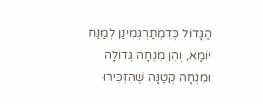הַגָּדוֹל כְּדִמְתַרְגְּמִינַן לְמַנַּח יוֹמָא, וְהֵן מִנְחָה גְּדוֹלָה וּמִנְחָה קְטַנָּה שֶׁהִזְכִּירוּ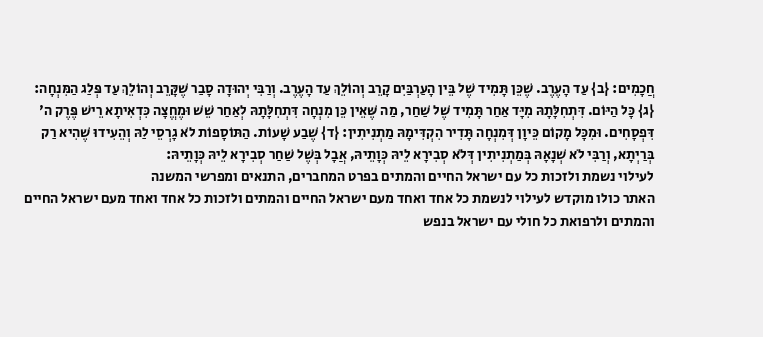חֲכָמִים: {ב} עַד הָעֶרֶב. שֶׁכֵּן תָּמִיד שֶׁל בֵּין הָעַרְבַּיִם קָרֵב וְהוֹלֵךְ עַד הָעֶרֶב. וְרַבִּי יְהוּדָה סָבַר שֶׁקָּרֵב וְהוֹלֵךְ עַד פְּלַג הַמִּנְחָה: {ג} כָּל הַיּוֹם. דִּתְחִלָּתָהּ מִיָּד אַחַר תָּמִיד שֶׁל שַׁחַר, מַה שֶּׁאֵין כֵּן מִנְחָה דִּתְחִלָּתָהּ לְאַחַר שֵׁשׁ וּמֶחֱצָה כִּדְאִיתָא רֵישׁ פֶּרֶק ה' דִּפְסָחִים. וּמִכָּל מָקוֹם כֵּיוָן דְּמִנְחָה תָּדִיר הִקְדִּימָהּ מַתְנִיתִין: {ד} שֶׁבַע שָׁעוֹת. הַתּוֹסָפוֹת לֹא גָרְסֵי לַהּ וְהֵעִידוּ שֶׁהִיא רַק בְּרַיְתָא, וְרַבִּי לֹא שְׁנָאָהּ בְּמַתְנִיתִין דְּלֹא סְבִירָא לֵיהּ כְּוָתֵיהּ, אֲבָל בְּשֶׁל שַׁחַר סְבִירָא לֵיהּ כְּוָתֵיהּ:
לעילוי נשמת ולזכות כל עם ישראל החיים והמתים בפרט המחברים, התנאים ומפרשי המשנה
האתר כולו מוקדש לעילוי לנשמת כל אחד ואחד מעם ישראל החיים והמתים ולזכות כל אחד ואחד מעם ישראל החיים והמתים ולרפואת כל חולי עם ישראל בנפש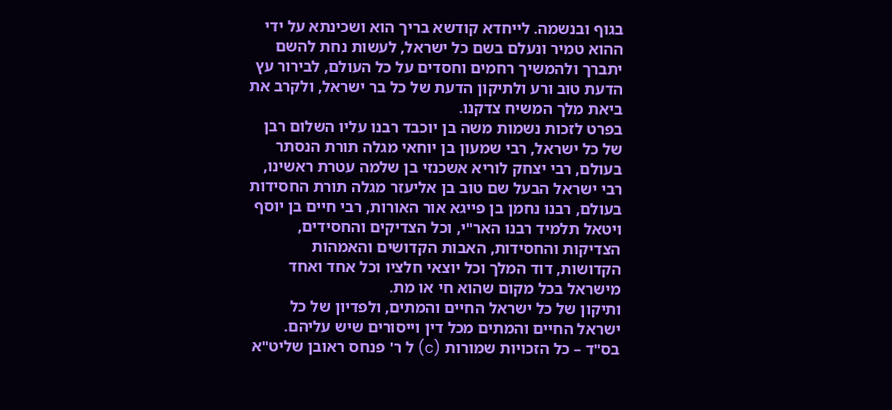בגוף ובנשמה. לייחדא קודשא בריך הוא ושכינתא על ידי ההוא טמיר ונעלם בשם כל ישראל, לעשות נחת להשם יתברך ולהמשיך רחמים וחסדים על כל העולם, לבירור עץ הדעת טוב ורע ולתיקון הדעת של כל בר ישראל, ולקרב את ביאת מלך המשיח צדקנו.
בפרט לזכות נשמות משה בן יוכבד רבנו עליו השלום רבן של כל ישראל, רבי שמעון בן יוחאי מגלה תורת הנסתר בעולם, רבי יצחק לוריא אשכנזי בן שלמה עטרת ראשינו, רבי ישראל הבעל שם טוב בן אליעזר מגלה תורת החסידות בעולם, רבנו נחמן בן פייגא אור האורות, רבי חיים בן יוסף ויטאל תלמיד רבנו האר"י, וכל הצדיקים והחסידים, הצדיקות והחסידות, האבות הקדושים והאמהות הקדושות, דוד המלך וכל יוצאי חלציו וכל אחד ואחד מישראל בכל מקום שהוא חי או מת.
ותיקון של כל ישראל החיים והמתים, ולפדיון של כל ישראל החיים והמתים מכל דין וייסורים שיש עליהם.
בס"ד – כל הזכויות שמורות (c) ל ר' פנחס ראובן שליט"א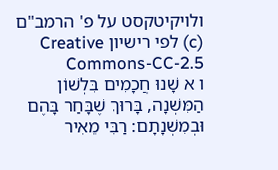ולויקיטקסט על פ' הרמב"ם (c) לפי רישיון Creative Commons-CC-2.5
ו א שָׁנוּ חֲכָמִים בִּלְשׁוֹן הַמִּשְׁנָה, בָּרוּךְ שֶׁבָּחַר בָּהֶם וּבְמִשְׁנָתָם: רַבִּי מֵאִיר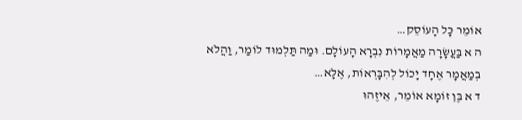אוֹמֵר כָּל הָעוֹסֵק…
ה א בַּעֲשָׂרָה מַאֲמָרוֹת נִבְרָא הָעוֹלָם. וּמַה תַּלְמוּד לוֹמַר, וַהֲלֹא בְמַאֲמָר אֶחָד יָכוֹל לְהִבָּרְאוֹת, אֶלָּא…
ד א בֶּן זוֹמָא אוֹמֵר, אֵיזֶהוּ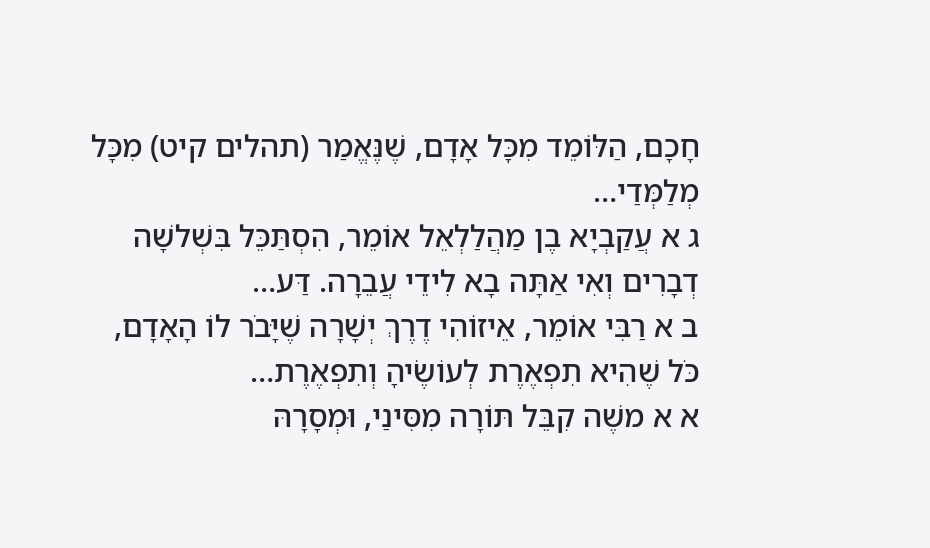חָכָם, הַלּוֹמֵד מִכָּל אָדָם, שֶׁנֶּאֱמַר (תהלים קיט) מִכָּל מְלַמְּדַי…
ג א עֲקַבְיָא בֶן מַהֲלַלְאֵל אוֹמֵר, הִסְתַּכֵּל בִּשְׁלשָׁה דְבָרִים וְאִי אַתָּה בָא לִידֵי עֲבֵרָה. דַּע…
ב א רַבִּי אוֹמֵר, אֵיזוֹהִי דֶרֶךְ יְשָׁרָה שֶׁיָּבֹר לוֹ הָאָדָם, כֹּל שֶׁהִיא תִפְאֶרֶת לְעוֹשֶׂיהָ וְתִפְאֶרֶת…
א א משֶׁה קִבֵּל תּוֹרָה מִסִּינַי, וּמְסָרָהּ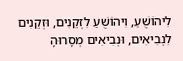לִיהוֹשֻׁעַ, וִיהוֹשֻׁעַ לִזְקֵנִים, וּזְקֵנִים לִנְבִיאִים, וּנְבִיאִים מְסָרוּהָ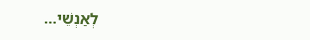לְאַנְשֵׁי…